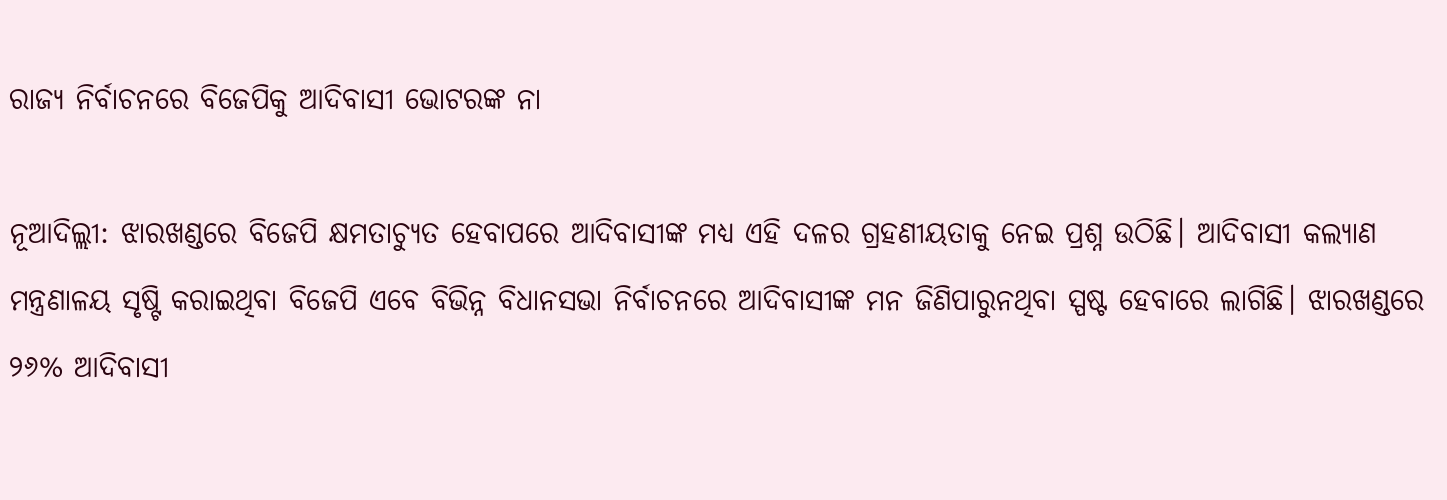ରାଜ୍ୟ ନିର୍ବାଚନରେ ବିଜେପିକୁ ଆଦିବାସୀ ଭୋଟରଙ୍କ ନା

ନୂଆଦିଲ୍ଲୀ: ଝାରଖଣ୍ଡରେ ବିଜେପି କ୍ଷମତାଚ୍ୟୁତ ହେବାପରେ ଆଦିବାସୀଙ୍କ ମଧ୍ୟ ଏହି ଦଳର ଗ୍ରହଣୀୟତାକୁ ନେଇ ପ୍ରଶ୍ନ ଉଠିଛି। ଆଦିବାସୀ କଲ୍ୟାଣ ମନ୍ତ୍ରଣାଳୟ ସୃଷ୍ଟି କରାଇଥିବା ବିଜେପି ଏବେ ବିଭିନ୍ନ ବିଧାନସଭା ନିର୍ବାଚନରେ ଆଦିବାସୀଙ୍କ ମନ ଜିଣିପାରୁନଥିବା ସ୍ପଷ୍ଟ ହେବାରେ ଲାଗିଛି। ଝାରଖଣ୍ଡରେ ୨୬% ଆଦିବାସୀ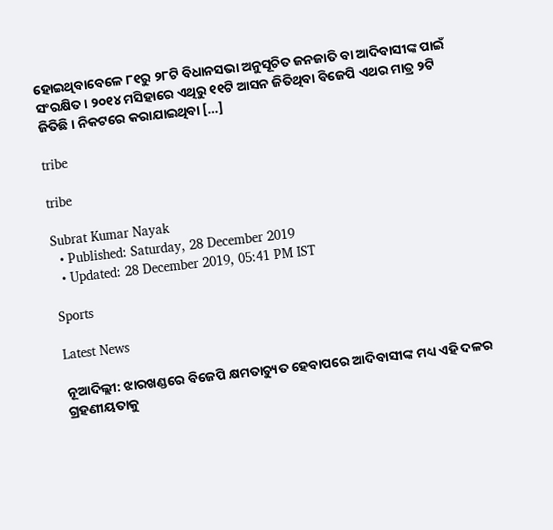ହୋଇଥିବାବେଳେ ୮୧ରୁ ୨୮ଟି ବିଧାନସଭା ଅନୁସୂଚିତ ଜନଜାତି ବା ଆଦିବାସୀଙ୍କ ପାଇଁ ସଂରକ୍ଷିତ। ୨୦୧୪ ମସିହାରେ ଏଥିରୁ ୧୧ଟି ଆସନ ଜିତିଥିବା ବିଜେପି ଏଥର ମାତ୍ର ୨ଟି ଜିତିଛି। ନିକଟରେ କରାଯାଇଥିବା […]

tribe

tribe

Subrat Kumar Nayak
  • Published: Saturday, 28 December 2019
  • Updated: 28 December 2019, 05:41 PM IST

Sports

Latest News

ନୂଆଦିଲ୍ଲୀ: ଝାରଖଣ୍ଡରେ ବିଜେପି କ୍ଷମତାଚ୍ୟୁତ ହେବାପରେ ଆଦିବାସୀଙ୍କ ମଧ୍ୟ ଏହି ଦଳର ଗ୍ରହଣୀୟତାକୁ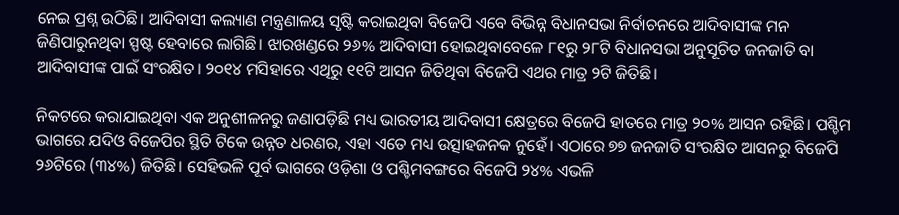ନେଇ ପ୍ରଶ୍ନ ଉଠିଛି। ଆଦିବାସୀ କଲ୍ୟାଣ ମନ୍ତ୍ରଣାଳୟ ସୃଷ୍ଟି କରାଇଥିବା ବିଜେପି ଏବେ ବିଭିନ୍ନ ବିଧାନସଭା ନିର୍ବାଚନରେ ଆଦିବାସୀଙ୍କ ମନ ଜିଣିପାରୁନଥିବା ସ୍ପଷ୍ଟ ହେବାରେ ଲାଗିଛି। ଝାରଖଣ୍ଡରେ ୨୬% ଆଦିବାସୀ ହୋଇଥିବାବେଳେ ୮୧ରୁ ୨୮ଟି ବିଧାନସଭା ଅନୁସୂଚିତ ଜନଜାତି ବା ଆଦିବାସୀଙ୍କ ପାଇଁ ସଂରକ୍ଷିତ। ୨୦୧୪ ମସିହାରେ ଏଥିରୁ ୧୧ଟି ଆସନ ଜିତିଥିବା ବିଜେପି ଏଥର ମାତ୍ର ୨ଟି ଜିତିଛି।

ନିକଟରେ କରାଯାଇଥିବା ଏକ ଅନୁଶୀଳନରୁ ଜଣାପଡ଼ିଛି ମଧ୍ୟ ଭାରତୀୟ ଆଦିବାସୀ କ୍ଷେତ୍ରରେ ବିଜେପି ହାତରେ ମାତ୍ର ୨୦% ଆସନ ରହିଛି। ପଶ୍ଚିମ ଭାଗରେ ଯଦିଓ ବିଜେପିର ସ୍ଥିତି ଟିକେ ଉନ୍ନତ ଧରଣର, ଏହା ଏତେ ମଧ୍ୟ ଉତ୍ସାହଜନକ ନୁହେଁ। ଏଠାରେ ୭୭ ଜନଜାତି ସଂରକ୍ଷିତ ଆସନରୁ ବିଜେପି ୨୬ଟିରେ (୩୪%) ଜିତିଛି। ସେହିଭଳି ପୂର୍ବ ଭାଗରେ ଓଡ଼ିଶା ଓ ପଶ୍ଚିମବଙ୍ଗରେ ବିଜେପି ୨୪% ଏଭଳି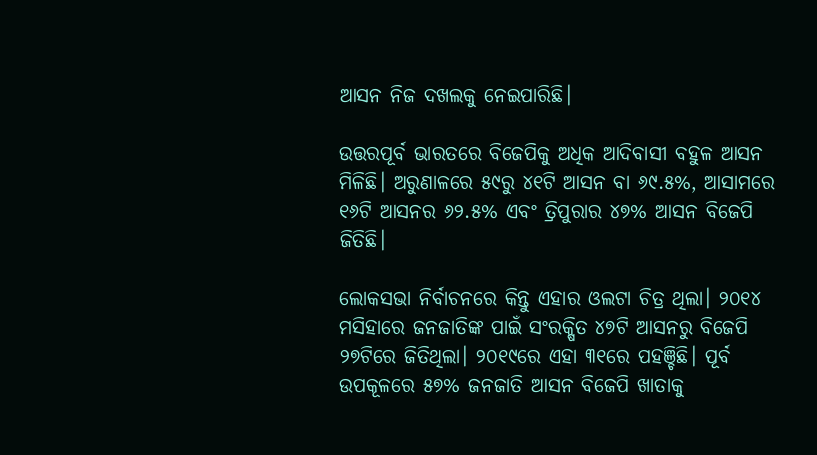ଆସନ ନିଜ ଦଖଲକୁ ନେଇପାରିଛି।

ଉତ୍ତରପୂର୍ବ ଭାରତରେ ବିଜେପିକୁ ଅଧିକ ଆଦିବାସୀ ବହୁଳ ଆସନ ମିଳିଛି। ଅରୁଣାଳରେ ୫୯ରୁ ୪୧ଟି ଆସନ ବା ୬୯.୫%, ଆସାମରେ ୧୬ଟି ଆସନର ୬୨.୫% ଏବଂ ତ୍ରିପୁରାର ୪୭% ଆସନ ବିଜେପି ଜିତିଛି।

ଲୋକସଭା ନିର୍ବାଚନରେ କିନ୍ତୁ ଏହାର ଓଲଟା ଚିତ୍ର ଥିଲା। ୨୦୧୪ ମସିହାରେ ଜନଜାତିଙ୍କ ପାଇଁ ସଂରକ୍ଷିତ ୪୭ଟି ଆସନରୁ ବିଜେପି ୨୭ଟିରେ ଜିତିଥିଲା। ୨୦୧୯ରେ ଏହା ୩୧ରେ ପହଞ୍ଚିଛି। ପୂର୍ବ ଉପକୂଳରେ ୫୭% ଜନଜାତି ଆସନ ବିଜେପି ଖାତାକୁ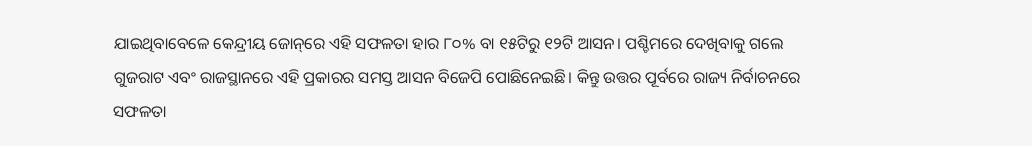ଯାଇଥିବାବେଳେ କେନ୍ଦ୍ରୀୟ ଜୋନ୍‌ରେ ଏହି ସଫଳତା ହାର ୮୦% ବା ୧୫ଟିରୁ ୧୨ଟି ଆସନ। ପଶ୍ଚିମରେ ଦେଖିବାକୁ ଗଲେ ଗୁଜରାଟ ଏବଂ ରାଜସ୍ଥାନରେ ଏହି ପ୍ରକାରର ସମସ୍ତ ଆସନ ବିଜେପି ପୋଛିନେଇଛି। କିନ୍ତୁ ଉତ୍ତର ପୂର୍ବରେ ରାଜ୍ୟ ନିର୍ବାଚନରେ ସଫଳତା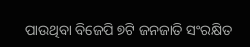ପାଉଥିବା ବିଜେପି ୭ଟି ଜନଜାତି ସଂରକ୍ଷିତ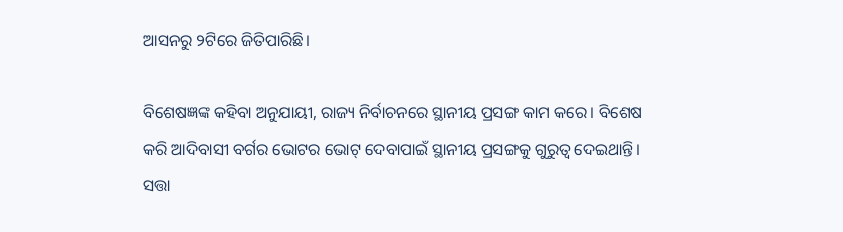ଆସନରୁ ୨ଟିରେ ଜିତିପାରିଛି।

ବିଶେଷଜ୍ଞଙ୍କ କହିବା ଅନୁଯାୟୀ, ରାଜ୍ୟ ନିର୍ବାଚନରେ ସ୍ଥାନୀୟ ପ୍ରସଙ୍ଗ କାମ କରେ। ବିଶେଷ କରି ଆଦିବାସୀ ବର୍ଗର ଭୋଟର ଭୋଟ୍‌ ଦେବାପାଇଁ ସ୍ଥାନୀୟ ପ୍ରସଙ୍ଗକୁ ଗୁରୁତ୍ୱ ଦେଇଥାନ୍ତି। ସତ୍ତା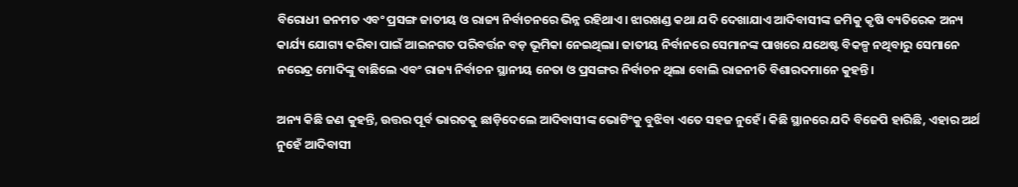ବିରୋଧୀ ଜନମତ ଏବଂ ପ୍ରସଙ୍ଗ ଜାତୀୟ ଓ ରାଜ୍ୟ ନିର୍ବାଚନରେ ଭିନ୍ନ ରହିଥାଏ। ଝାରଖଣ୍ଡ କଥା ଯଦି ଦେଖାଯାଏ ଆଦିବାସୀଙ୍କ ଜମିକୁ କୃଷି ବ୍ୟତିରେକ ଅନ୍ୟ କାର୍ଯ୍ୟ ଯୋଗ୍ୟ କରିବା ପାଇଁ ଆଇନଗତ ପରିବର୍ତ୍ତନ ବଡ଼ ଭୂମିକା ନେଇଥିଲା। ଜାତୀୟ ନିର୍ବାନରେ ସେମାନଙ୍କ ପାଖରେ ଯଥେଷ୍ଟ ବିକଳ୍ପ ନଥିବାରୁ ସେମାନେ ନରେନ୍ଦ୍ର ମୋଦିଙ୍କୁ ବାଛିଲେ ଏବଂ ରାଜ୍ୟ ନିର୍ବାଚନ ସ୍ଥାନୀୟ ନେତା ଓ ପ୍ରସଙ୍ଗର ନିର୍ବାଚନ ଥିଲା ବୋଲି ରାଜନୀତି ବିଶାରଦମାନେ କୁହନ୍ତି।

ଅନ୍ୟ କିଛି ଜଣ କୁହନ୍ତି, ଉତ୍ତର ପୂର୍ବ ଭାରତକୁ ଛାଡ଼ିଦେଲେ ଆଦିବାସୀଙ୍କ ଭୋଟିଂକୁ ବୁଝିବା ଏତେ ସହଜ ନୁହେଁ। କିଛି ସ୍ଥାନରେ ଯଦି ବିଜେପି ହାରିଛି, ଏହାର ଅର୍ଥ ନୁହେଁ ଆଦିବାସୀ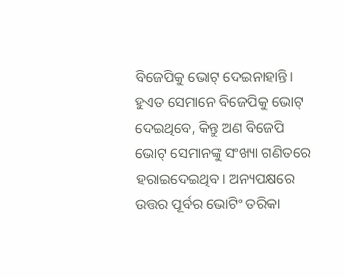ବିଜେପିକୁ ଭୋଟ୍‌ ଦେଇନାହାନ୍ତି। ହୁଏତ ସେମାନେ ବିଜେପିକୁ ଭୋଟ୍‌ ଦେଇଥିବେ, କିନ୍ତୁ ଅଣ ବିଜେପି ଭୋଟ୍‌ ସେମାନଙ୍କୁ ସଂଖ୍ୟା ଗଣିତରେ ହରାଇଦେଇଥିବ। ଅନ୍ୟପକ୍ଷରେ ଉତ୍ତର ପୂର୍ବର ଭୋଟିଂ ତରିକା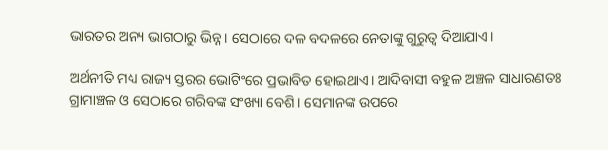ଭାରତର ଅନ୍ୟ ଭାଗଠାରୁ ଭିନ୍ନ। ସେଠାରେ ଦଳ ବଦଳରେ ନେତାଙ୍କୁ ଗୁରୁତ୍ୱ ଦିଆଯାଏ।

ଅର୍ଥନୀତି ମଧ୍ୟ ରାଜ୍ୟ ସ୍ତରର ଭୋଟିଂରେ ପ୍ରଭାବିତ ହୋଇଥାଏ। ଆଦିବାସୀ ବହୁଳ ଅଞ୍ଚଳ ସାଧାରଣତଃ ଗ୍ରାମାଞ୍ଚଳ ଓ ସେଠାରେ ଗରିବଙ୍କ ସଂଖ୍ୟା ବେଶି। ସେମାନଙ୍କ ଉପରେ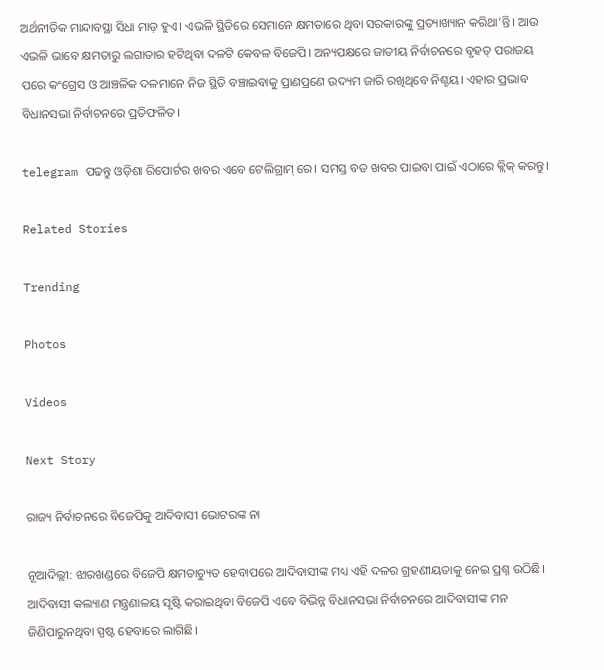ଅର୍ଥନୀତିକ ମାନ୍ଦାବସ୍ଥା ସିଧା ମାଡ଼ ହୁଏ। ଏଭଳି ସ୍ଥିତିରେ ସେମାନେ କ୍ଷମତାରେ ଥିବା ସରକାରଙ୍କୁ ପ୍ରତ୍ୟାଖ୍ୟାନ କରିଥା’ନ୍ତି। ଆଉ ଏଭଳି ଭାବେ କ୍ଷମତାରୁ ଲଗାତାର ହଟିଥିବା ଦଳଟି କେବଳ ବିଜେପି। ଅନ୍ୟପକ୍ଷରେ ଜାତୀୟ ନିର୍ବାଚନରେ ବୃହତ୍‌ ପରାଜୟ ପରେ କଂଗ୍ରେସ ଓ ଆଞ୍ଚଳିକ ଦଳମାନେ ନିଜ ସ୍ଥିତି ବଞ୍ଚାଇବାକୁ ପ୍ରାଣପ୍ରଣେ ଉଦ୍ୟମ ଜାରି ରଖିଥିବେ ନିଶ୍ଚୟ। ଏହାର ପ୍ରଭାବ ବିଧାନସଭା ନିର୍ବାଚନରେ ପ୍ରତିଫଳିତ।

telegram ପଢନ୍ତୁ ଓଡ଼ିଶା ରିପୋର୍ଟର ଖବର ଏବେ ଟେଲିଗ୍ରାମ୍ ରେ। ସମସ୍ତ ବଡ ଖବର ପାଇବା ପାଇଁ ଏଠାରେ କ୍ଲିକ୍ କରନ୍ତୁ।

Related Stories

Trending

Photos

Videos

Next Story

ରାଜ୍ୟ ନିର୍ବାଚନରେ ବିଜେପିକୁ ଆଦିବାସୀ ଭୋଟରଙ୍କ ନା

ନୂଆଦିଲ୍ଲୀ: ଝାରଖଣ୍ଡରେ ବିଜେପି କ୍ଷମତାଚ୍ୟୁତ ହେବାପରେ ଆଦିବାସୀଙ୍କ ମଧ୍ୟ ଏହି ଦଳର ଗ୍ରହଣୀୟତାକୁ ନେଇ ପ୍ରଶ୍ନ ଉଠିଛି। ଆଦିବାସୀ କଲ୍ୟାଣ ମନ୍ତ୍ରଣାଳୟ ସୃଷ୍ଟି କରାଇଥିବା ବିଜେପି ଏବେ ବିଭିନ୍ନ ବିଧାନସଭା ନିର୍ବାଚନରେ ଆଦିବାସୀଙ୍କ ମନ ଜିଣିପାରୁନଥିବା ସ୍ପଷ୍ଟ ହେବାରେ ଲାଗିଛି।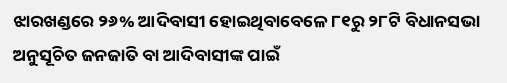ଝାରଖଣ୍ଡରେ ୨୬% ଆଦିବାସୀ ହୋଇଥିବାବେଳେ ୮୧ରୁ ୨୮ଟି ବିଧାନସଭା ଅନୁସୂଚିତ ଜନଜାତି ବା ଆଦିବାସୀଙ୍କ ପାଇଁ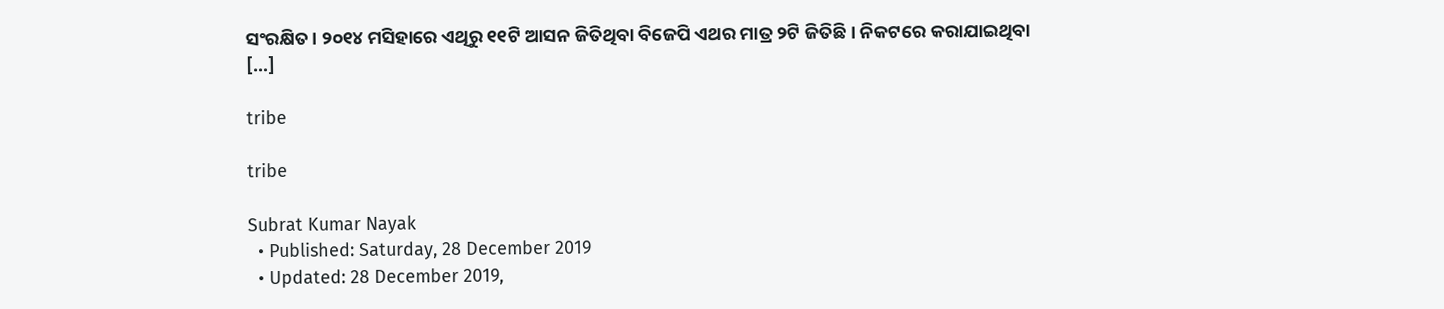ସଂରକ୍ଷିତ। ୨୦୧୪ ମସିହାରେ ଏଥିରୁ ୧୧ଟି ଆସନ ଜିତିଥିବା ବିଜେପି ଏଥର ମାତ୍ର ୨ଟି ଜିତିଛି। ନିକଟରେ କରାଯାଇଥିବା […]

tribe

tribe

Subrat Kumar Nayak
  • Published: Saturday, 28 December 2019
  • Updated: 28 December 2019,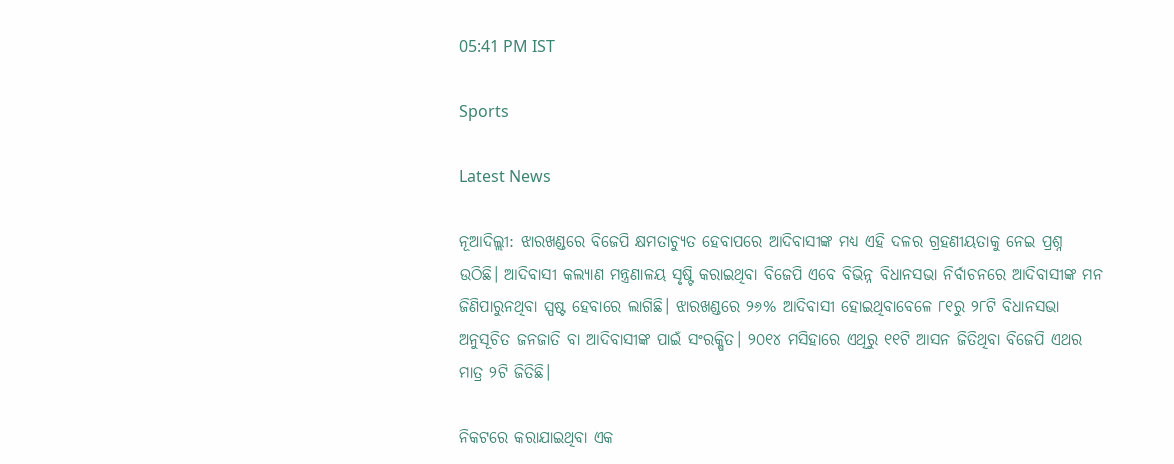05:41 PM IST

Sports

Latest News

ନୂଆଦିଲ୍ଲୀ: ଝାରଖଣ୍ଡରେ ବିଜେପି କ୍ଷମତାଚ୍ୟୁତ ହେବାପରେ ଆଦିବାସୀଙ୍କ ମଧ୍ୟ ଏହି ଦଳର ଗ୍ରହଣୀୟତାକୁ ନେଇ ପ୍ରଶ୍ନ ଉଠିଛି। ଆଦିବାସୀ କଲ୍ୟାଣ ମନ୍ତ୍ରଣାଳୟ ସୃଷ୍ଟି କରାଇଥିବା ବିଜେପି ଏବେ ବିଭିନ୍ନ ବିଧାନସଭା ନିର୍ବାଚନରେ ଆଦିବାସୀଙ୍କ ମନ ଜିଣିପାରୁନଥିବା ସ୍ପଷ୍ଟ ହେବାରେ ଲାଗିଛି। ଝାରଖଣ୍ଡରେ ୨୬% ଆଦିବାସୀ ହୋଇଥିବାବେଳେ ୮୧ରୁ ୨୮ଟି ବିଧାନସଭା ଅନୁସୂଚିତ ଜନଜାତି ବା ଆଦିବାସୀଙ୍କ ପାଇଁ ସଂରକ୍ଷିତ। ୨୦୧୪ ମସିହାରେ ଏଥିରୁ ୧୧ଟି ଆସନ ଜିତିଥିବା ବିଜେପି ଏଥର ମାତ୍ର ୨ଟି ଜିତିଛି।

ନିକଟରେ କରାଯାଇଥିବା ଏକ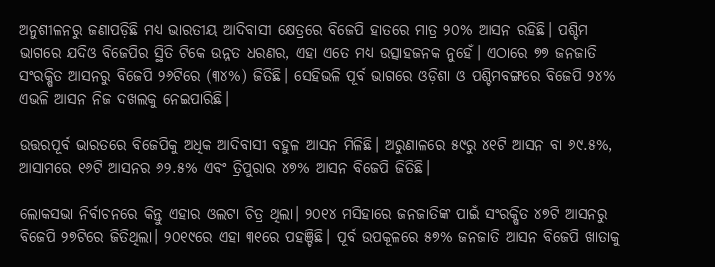ଅନୁଶୀଳନରୁ ଜଣାପଡ଼ିଛି ମଧ୍ୟ ଭାରତୀୟ ଆଦିବାସୀ କ୍ଷେତ୍ରରେ ବିଜେପି ହାତରେ ମାତ୍ର ୨୦% ଆସନ ରହିଛି। ପଶ୍ଚିମ ଭାଗରେ ଯଦିଓ ବିଜେପିର ସ୍ଥିତି ଟିକେ ଉନ୍ନତ ଧରଣର, ଏହା ଏତେ ମଧ୍ୟ ଉତ୍ସାହଜନକ ନୁହେଁ। ଏଠାରେ ୭୭ ଜନଜାତି ସଂରକ୍ଷିତ ଆସନରୁ ବିଜେପି ୨୬ଟିରେ (୩୪%) ଜିତିଛି। ସେହିଭଳି ପୂର୍ବ ଭାଗରେ ଓଡ଼ିଶା ଓ ପଶ୍ଚିମବଙ୍ଗରେ ବିଜେପି ୨୪% ଏଭଳି ଆସନ ନିଜ ଦଖଲକୁ ନେଇପାରିଛି।

ଉତ୍ତରପୂର୍ବ ଭାରତରେ ବିଜେପିକୁ ଅଧିକ ଆଦିବାସୀ ବହୁଳ ଆସନ ମିଳିଛି। ଅରୁଣାଳରେ ୫୯ରୁ ୪୧ଟି ଆସନ ବା ୬୯.୫%, ଆସାମରେ ୧୬ଟି ଆସନର ୬୨.୫% ଏବଂ ତ୍ରିପୁରାର ୪୭% ଆସନ ବିଜେପି ଜିତିଛି।

ଲୋକସଭା ନିର୍ବାଚନରେ କିନ୍ତୁ ଏହାର ଓଲଟା ଚିତ୍ର ଥିଲା। ୨୦୧୪ ମସିହାରେ ଜନଜାତିଙ୍କ ପାଇଁ ସଂରକ୍ଷିତ ୪୭ଟି ଆସନରୁ ବିଜେପି ୨୭ଟିରେ ଜିତିଥିଲା। ୨୦୧୯ରେ ଏହା ୩୧ରେ ପହଞ୍ଚିଛି। ପୂର୍ବ ଉପକୂଳରେ ୫୭% ଜନଜାତି ଆସନ ବିଜେପି ଖାତାକୁ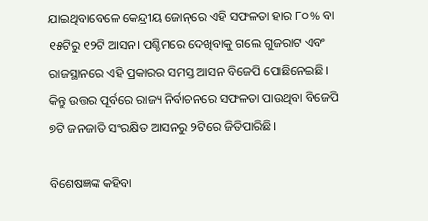ଯାଇଥିବାବେଳେ କେନ୍ଦ୍ରୀୟ ଜୋନ୍‌ରେ ଏହି ସଫଳତା ହାର ୮୦% ବା ୧୫ଟିରୁ ୧୨ଟି ଆସନ। ପଶ୍ଚିମରେ ଦେଖିବାକୁ ଗଲେ ଗୁଜରାଟ ଏବଂ ରାଜସ୍ଥାନରେ ଏହି ପ୍ରକାରର ସମସ୍ତ ଆସନ ବିଜେପି ପୋଛିନେଇଛି। କିନ୍ତୁ ଉତ୍ତର ପୂର୍ବରେ ରାଜ୍ୟ ନିର୍ବାଚନରେ ସଫଳତା ପାଉଥିବା ବିଜେପି ୭ଟି ଜନଜାତି ସଂରକ୍ଷିତ ଆସନରୁ ୨ଟିରେ ଜିତିପାରିଛି।

ବିଶେଷଜ୍ଞଙ୍କ କହିବା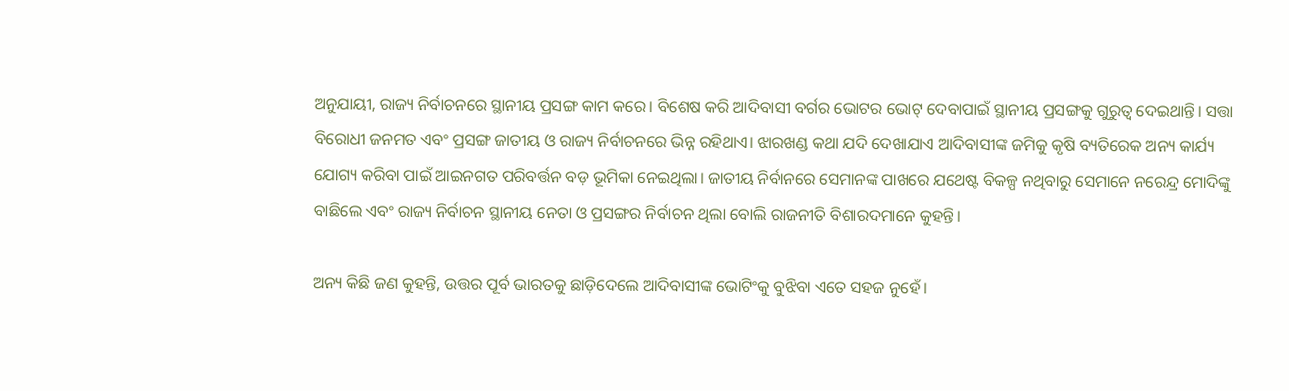ଅନୁଯାୟୀ, ରାଜ୍ୟ ନିର୍ବାଚନରେ ସ୍ଥାନୀୟ ପ୍ରସଙ୍ଗ କାମ କରେ। ବିଶେଷ କରି ଆଦିବାସୀ ବର୍ଗର ଭୋଟର ଭୋଟ୍‌ ଦେବାପାଇଁ ସ୍ଥାନୀୟ ପ୍ରସଙ୍ଗକୁ ଗୁରୁତ୍ୱ ଦେଇଥାନ୍ତି। ସତ୍ତା ବିରୋଧୀ ଜନମତ ଏବଂ ପ୍ରସଙ୍ଗ ଜାତୀୟ ଓ ରାଜ୍ୟ ନିର୍ବାଚନରେ ଭିନ୍ନ ରହିଥାଏ। ଝାରଖଣ୍ଡ କଥା ଯଦି ଦେଖାଯାଏ ଆଦିବାସୀଙ୍କ ଜମିକୁ କୃଷି ବ୍ୟତିରେକ ଅନ୍ୟ କାର୍ଯ୍ୟ ଯୋଗ୍ୟ କରିବା ପାଇଁ ଆଇନଗତ ପରିବର୍ତ୍ତନ ବଡ଼ ଭୂମିକା ନେଇଥିଲା। ଜାତୀୟ ନିର୍ବାନରେ ସେମାନଙ୍କ ପାଖରେ ଯଥେଷ୍ଟ ବିକଳ୍ପ ନଥିବାରୁ ସେମାନେ ନରେନ୍ଦ୍ର ମୋଦିଙ୍କୁ ବାଛିଲେ ଏବଂ ରାଜ୍ୟ ନିର୍ବାଚନ ସ୍ଥାନୀୟ ନେତା ଓ ପ୍ରସଙ୍ଗର ନିର୍ବାଚନ ଥିଲା ବୋଲି ରାଜନୀତି ବିଶାରଦମାନେ କୁହନ୍ତି।

ଅନ୍ୟ କିଛି ଜଣ କୁହନ୍ତି, ଉତ୍ତର ପୂର୍ବ ଭାରତକୁ ଛାଡ଼ିଦେଲେ ଆଦିବାସୀଙ୍କ ଭୋଟିଂକୁ ବୁଝିବା ଏତେ ସହଜ ନୁହେଁ।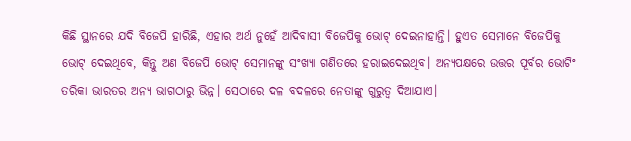କିଛି ସ୍ଥାନରେ ଯଦି ବିଜେପି ହାରିଛି, ଏହାର ଅର୍ଥ ନୁହେଁ ଆଦିବାସୀ ବିଜେପିକୁ ଭୋଟ୍‌ ଦେଇନାହାନ୍ତି। ହୁଏତ ସେମାନେ ବିଜେପିକୁ ଭୋଟ୍‌ ଦେଇଥିବେ, କିନ୍ତୁ ଅଣ ବିଜେପି ଭୋଟ୍‌ ସେମାନଙ୍କୁ ସଂଖ୍ୟା ଗଣିତରେ ହରାଇଦେଇଥିବ। ଅନ୍ୟପକ୍ଷରେ ଉତ୍ତର ପୂର୍ବର ଭୋଟିଂ ତରିକା ଭାରତର ଅନ୍ୟ ଭାଗଠାରୁ ଭିନ୍ନ। ସେଠାରେ ଦଳ ବଦଳରେ ନେତାଙ୍କୁ ଗୁରୁତ୍ୱ ଦିଆଯାଏ।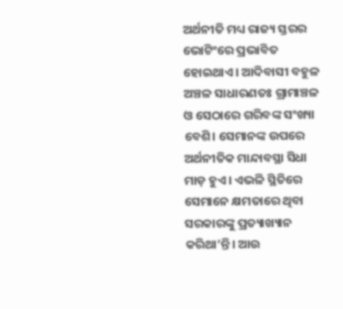ଅର୍ଥନୀତି ମଧ୍ୟ ରାଜ୍ୟ ସ୍ତରର ଭୋଟିଂରେ ପ୍ରଭାବିତ ହୋଇଥାଏ। ଆଦିବାସୀ ବହୁଳ ଅଞ୍ଚଳ ସାଧାରଣତଃ ଗ୍ରାମାଞ୍ଚଳ ଓ ସେଠାରେ ଗରିବଙ୍କ ସଂଖ୍ୟା ବେଶି। ସେମାନଙ୍କ ଉପରେ ଅର୍ଥନୀତିକ ମାନ୍ଦାବସ୍ଥା ସିଧା ମାଡ଼ ହୁଏ। ଏଭଳି ସ୍ଥିତିରେ ସେମାନେ କ୍ଷମତାରେ ଥିବା ସରକାରଙ୍କୁ ପ୍ରତ୍ୟାଖ୍ୟାନ କରିଥା’ନ୍ତି। ଆଉ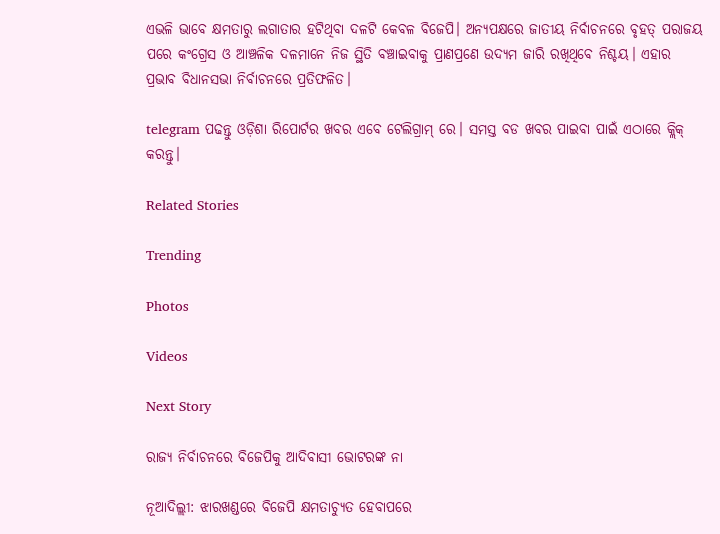ଏଭଳି ଭାବେ କ୍ଷମତାରୁ ଲଗାତାର ହଟିଥିବା ଦଳଟି କେବଳ ବିଜେପି। ଅନ୍ୟପକ୍ଷରେ ଜାତୀୟ ନିର୍ବାଚନରେ ବୃହତ୍‌ ପରାଜୟ ପରେ କଂଗ୍ରେସ ଓ ଆଞ୍ଚଳିକ ଦଳମାନେ ନିଜ ସ୍ଥିତି ବଞ୍ଚାଇବାକୁ ପ୍ରାଣପ୍ରଣେ ଉଦ୍ୟମ ଜାରି ରଖିଥିବେ ନିଶ୍ଚୟ। ଏହାର ପ୍ରଭାବ ବିଧାନସଭା ନିର୍ବାଚନରେ ପ୍ରତିଫଳିତ।

telegram ପଢନ୍ତୁ ଓଡ଼ିଶା ରିପୋର୍ଟର ଖବର ଏବେ ଟେଲିଗ୍ରାମ୍ ରେ। ସମସ୍ତ ବଡ ଖବର ପାଇବା ପାଇଁ ଏଠାରେ କ୍ଲିକ୍ କରନ୍ତୁ।

Related Stories

Trending

Photos

Videos

Next Story

ରାଜ୍ୟ ନିର୍ବାଚନରେ ବିଜେପିକୁ ଆଦିବାସୀ ଭୋଟରଙ୍କ ନା

ନୂଆଦିଲ୍ଲୀ: ଝାରଖଣ୍ଡରେ ବିଜେପି କ୍ଷମତାଚ୍ୟୁତ ହେବାପରେ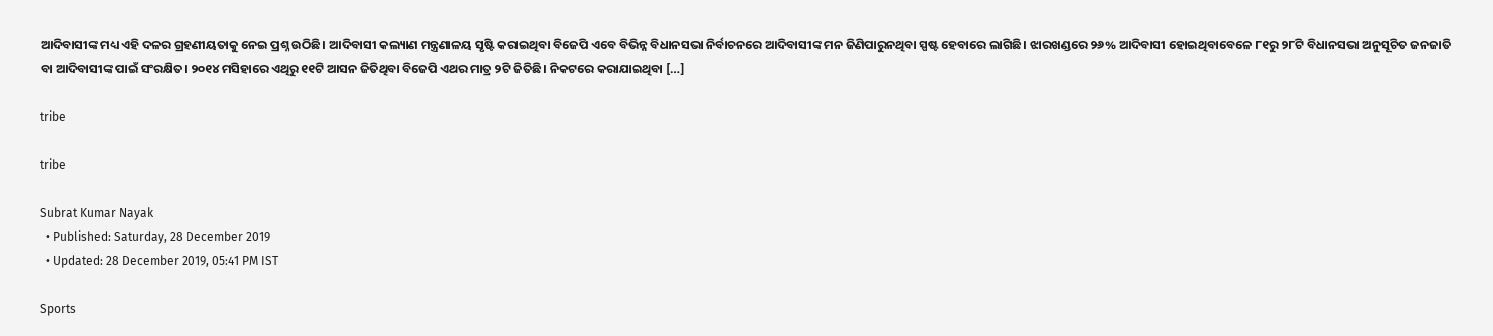ଆଦିବାସୀଙ୍କ ମଧ୍ୟ ଏହି ଦଳର ଗ୍ରହଣୀୟତାକୁ ନେଇ ପ୍ରଶ୍ନ ଉଠିଛି। ଆଦିବାସୀ କଲ୍ୟାଣ ମନ୍ତ୍ରଣାଳୟ ସୃଷ୍ଟି କରାଇଥିବା ବିଜେପି ଏବେ ବିଭିନ୍ନ ବିଧାନସଭା ନିର୍ବାଚନରେ ଆଦିବାସୀଙ୍କ ମନ ଜିଣିପାରୁନଥିବା ସ୍ପଷ୍ଟ ହେବାରେ ଲାଗିଛି। ଝାରଖଣ୍ଡରେ ୨୬% ଆଦିବାସୀ ହୋଇଥିବାବେଳେ ୮୧ରୁ ୨୮ଟି ବିଧାନସଭା ଅନୁସୂଚିତ ଜନଜାତି ବା ଆଦିବାସୀଙ୍କ ପାଇଁ ସଂରକ୍ଷିତ। ୨୦୧୪ ମସିହାରେ ଏଥିରୁ ୧୧ଟି ଆସନ ଜିତିଥିବା ବିଜେପି ଏଥର ମାତ୍ର ୨ଟି ଜିତିଛି। ନିକଟରେ କରାଯାଇଥିବା […]

tribe

tribe

Subrat Kumar Nayak
  • Published: Saturday, 28 December 2019
  • Updated: 28 December 2019, 05:41 PM IST

Sports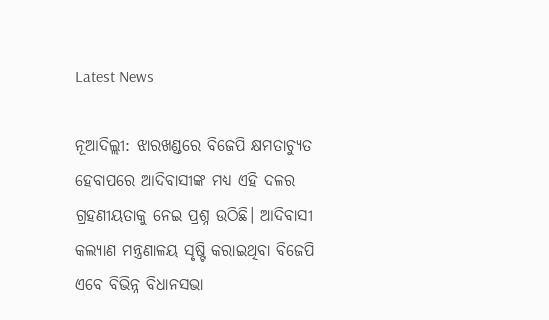Latest News

ନୂଆଦିଲ୍ଲୀ: ଝାରଖଣ୍ଡରେ ବିଜେପି କ୍ଷମତାଚ୍ୟୁତ ହେବାପରେ ଆଦିବାସୀଙ୍କ ମଧ୍ୟ ଏହି ଦଳର ଗ୍ରହଣୀୟତାକୁ ନେଇ ପ୍ରଶ୍ନ ଉଠିଛି। ଆଦିବାସୀ କଲ୍ୟାଣ ମନ୍ତ୍ରଣାଳୟ ସୃଷ୍ଟି କରାଇଥିବା ବିଜେପି ଏବେ ବିଭିନ୍ନ ବିଧାନସଭା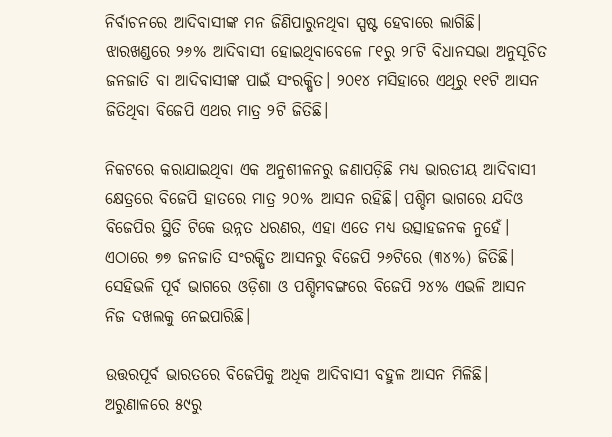ନିର୍ବାଚନରେ ଆଦିବାସୀଙ୍କ ମନ ଜିଣିପାରୁନଥିବା ସ୍ପଷ୍ଟ ହେବାରେ ଲାଗିଛି। ଝାରଖଣ୍ଡରେ ୨୬% ଆଦିବାସୀ ହୋଇଥିବାବେଳେ ୮୧ରୁ ୨୮ଟି ବିଧାନସଭା ଅନୁସୂଚିତ ଜନଜାତି ବା ଆଦିବାସୀଙ୍କ ପାଇଁ ସଂରକ୍ଷିତ। ୨୦୧୪ ମସିହାରେ ଏଥିରୁ ୧୧ଟି ଆସନ ଜିତିଥିବା ବିଜେପି ଏଥର ମାତ୍ର ୨ଟି ଜିତିଛି।

ନିକଟରେ କରାଯାଇଥିବା ଏକ ଅନୁଶୀଳନରୁ ଜଣାପଡ଼ିଛି ମଧ୍ୟ ଭାରତୀୟ ଆଦିବାସୀ କ୍ଷେତ୍ରରେ ବିଜେପି ହାତରେ ମାତ୍ର ୨୦% ଆସନ ରହିଛି। ପଶ୍ଚିମ ଭାଗରେ ଯଦିଓ ବିଜେପିର ସ୍ଥିତି ଟିକେ ଉନ୍ନତ ଧରଣର, ଏହା ଏତେ ମଧ୍ୟ ଉତ୍ସାହଜନକ ନୁହେଁ। ଏଠାରେ ୭୭ ଜନଜାତି ସଂରକ୍ଷିତ ଆସନରୁ ବିଜେପି ୨୬ଟିରେ (୩୪%) ଜିତିଛି। ସେହିଭଳି ପୂର୍ବ ଭାଗରେ ଓଡ଼ିଶା ଓ ପଶ୍ଚିମବଙ୍ଗରେ ବିଜେପି ୨୪% ଏଭଳି ଆସନ ନିଜ ଦଖଲକୁ ନେଇପାରିଛି।

ଉତ୍ତରପୂର୍ବ ଭାରତରେ ବିଜେପିକୁ ଅଧିକ ଆଦିବାସୀ ବହୁଳ ଆସନ ମିଳିଛି। ଅରୁଣାଳରେ ୫୯ରୁ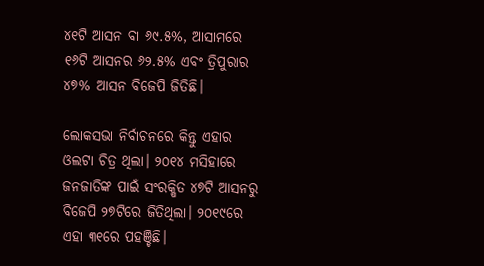୪୧ଟି ଆସନ ବା ୬୯.୫%, ଆସାମରେ ୧୬ଟି ଆସନର ୬୨.୫% ଏବଂ ତ୍ରିପୁରାର ୪୭% ଆସନ ବିଜେପି ଜିତିଛି।

ଲୋକସଭା ନିର୍ବାଚନରେ କିନ୍ତୁ ଏହାର ଓଲଟା ଚିତ୍ର ଥିଲା। ୨୦୧୪ ମସିହାରେ ଜନଜାତିଙ୍କ ପାଇଁ ସଂରକ୍ଷିତ ୪୭ଟି ଆସନରୁ ବିଜେପି ୨୭ଟିରେ ଜିତିଥିଲା। ୨୦୧୯ରେ ଏହା ୩୧ରେ ପହଞ୍ଚିଛି।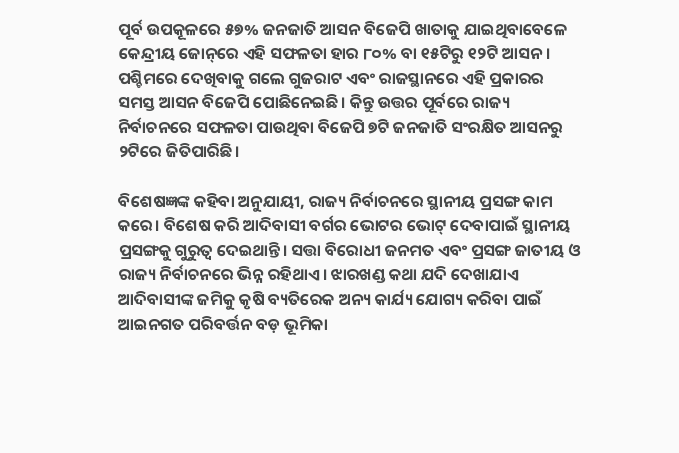ପୂର୍ବ ଉପକୂଳରେ ୫୭% ଜନଜାତି ଆସନ ବିଜେପି ଖାତାକୁ ଯାଇଥିବାବେଳେ କେନ୍ଦ୍ରୀୟ ଜୋନ୍‌ରେ ଏହି ସଫଳତା ହାର ୮୦% ବା ୧୫ଟିରୁ ୧୨ଟି ଆସନ। ପଶ୍ଚିମରେ ଦେଖିବାକୁ ଗଲେ ଗୁଜରାଟ ଏବଂ ରାଜସ୍ଥାନରେ ଏହି ପ୍ରକାରର ସମସ୍ତ ଆସନ ବିଜେପି ପୋଛିନେଇଛି। କିନ୍ତୁ ଉତ୍ତର ପୂର୍ବରେ ରାଜ୍ୟ ନିର୍ବାଚନରେ ସଫଳତା ପାଉଥିବା ବିଜେପି ୭ଟି ଜନଜାତି ସଂରକ୍ଷିତ ଆସନରୁ ୨ଟିରେ ଜିତିପାରିଛି।

ବିଶେଷଜ୍ଞଙ୍କ କହିବା ଅନୁଯାୟୀ, ରାଜ୍ୟ ନିର୍ବାଚନରେ ସ୍ଥାନୀୟ ପ୍ରସଙ୍ଗ କାମ କରେ। ବିଶେଷ କରି ଆଦିବାସୀ ବର୍ଗର ଭୋଟର ଭୋଟ୍‌ ଦେବାପାଇଁ ସ୍ଥାନୀୟ ପ୍ରସଙ୍ଗକୁ ଗୁରୁତ୍ୱ ଦେଇଥାନ୍ତି। ସତ୍ତା ବିରୋଧୀ ଜନମତ ଏବଂ ପ୍ରସଙ୍ଗ ଜାତୀୟ ଓ ରାଜ୍ୟ ନିର୍ବାଚନରେ ଭିନ୍ନ ରହିଥାଏ। ଝାରଖଣ୍ଡ କଥା ଯଦି ଦେଖାଯାଏ ଆଦିବାସୀଙ୍କ ଜମିକୁ କୃଷି ବ୍ୟତିରେକ ଅନ୍ୟ କାର୍ଯ୍ୟ ଯୋଗ୍ୟ କରିବା ପାଇଁ ଆଇନଗତ ପରିବର୍ତ୍ତନ ବଡ଼ ଭୂମିକା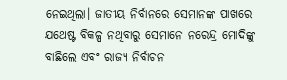ନେଇଥିଲା। ଜାତୀୟ ନିର୍ବାନରେ ସେମାନଙ୍କ ପାଖରେ ଯଥେଷ୍ଟ ବିକଳ୍ପ ନଥିବାରୁ ସେମାନେ ନରେନ୍ଦ୍ର ମୋଦିଙ୍କୁ ବାଛିଲେ ଏବଂ ରାଜ୍ୟ ନିର୍ବାଚନ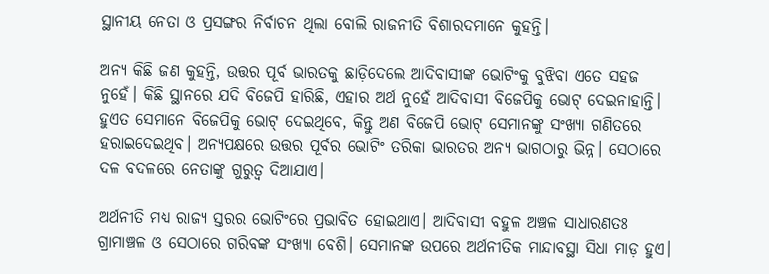ସ୍ଥାନୀୟ ନେତା ଓ ପ୍ରସଙ୍ଗର ନିର୍ବାଚନ ଥିଲା ବୋଲି ରାଜନୀତି ବିଶାରଦମାନେ କୁହନ୍ତି।

ଅନ୍ୟ କିଛି ଜଣ କୁହନ୍ତି, ଉତ୍ତର ପୂର୍ବ ଭାରତକୁ ଛାଡ଼ିଦେଲେ ଆଦିବାସୀଙ୍କ ଭୋଟିଂକୁ ବୁଝିବା ଏତେ ସହଜ ନୁହେଁ। କିଛି ସ୍ଥାନରେ ଯଦି ବିଜେପି ହାରିଛି, ଏହାର ଅର୍ଥ ନୁହେଁ ଆଦିବାସୀ ବିଜେପିକୁ ଭୋଟ୍‌ ଦେଇନାହାନ୍ତି। ହୁଏତ ସେମାନେ ବିଜେପିକୁ ଭୋଟ୍‌ ଦେଇଥିବେ, କିନ୍ତୁ ଅଣ ବିଜେପି ଭୋଟ୍‌ ସେମାନଙ୍କୁ ସଂଖ୍ୟା ଗଣିତରେ ହରାଇଦେଇଥିବ। ଅନ୍ୟପକ୍ଷରେ ଉତ୍ତର ପୂର୍ବର ଭୋଟିଂ ତରିକା ଭାରତର ଅନ୍ୟ ଭାଗଠାରୁ ଭିନ୍ନ। ସେଠାରେ ଦଳ ବଦଳରେ ନେତାଙ୍କୁ ଗୁରୁତ୍ୱ ଦିଆଯାଏ।

ଅର୍ଥନୀତି ମଧ୍ୟ ରାଜ୍ୟ ସ୍ତରର ଭୋଟିଂରେ ପ୍ରଭାବିତ ହୋଇଥାଏ। ଆଦିବାସୀ ବହୁଳ ଅଞ୍ଚଳ ସାଧାରଣତଃ ଗ୍ରାମାଞ୍ଚଳ ଓ ସେଠାରେ ଗରିବଙ୍କ ସଂଖ୍ୟା ବେଶି। ସେମାନଙ୍କ ଉପରେ ଅର୍ଥନୀତିକ ମାନ୍ଦାବସ୍ଥା ସିଧା ମାଡ଼ ହୁଏ।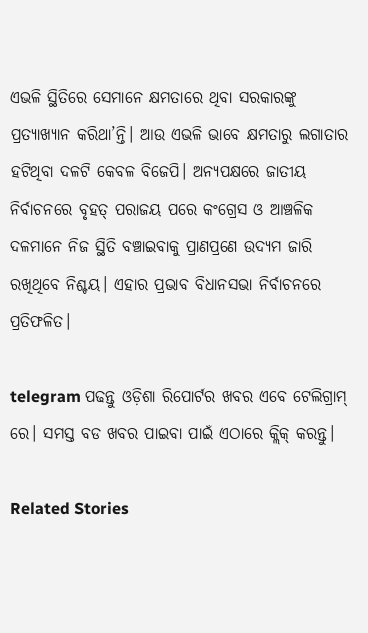ଏଭଳି ସ୍ଥିତିରେ ସେମାନେ କ୍ଷମତାରେ ଥିବା ସରକାରଙ୍କୁ ପ୍ରତ୍ୟାଖ୍ୟାନ କରିଥା’ନ୍ତି। ଆଉ ଏଭଳି ଭାବେ କ୍ଷମତାରୁ ଲଗାତାର ହଟିଥିବା ଦଳଟି କେବଳ ବିଜେପି। ଅନ୍ୟପକ୍ଷରେ ଜାତୀୟ ନିର୍ବାଚନରେ ବୃହତ୍‌ ପରାଜୟ ପରେ କଂଗ୍ରେସ ଓ ଆଞ୍ଚଳିକ ଦଳମାନେ ନିଜ ସ୍ଥିତି ବଞ୍ଚାଇବାକୁ ପ୍ରାଣପ୍ରଣେ ଉଦ୍ୟମ ଜାରି ରଖିଥିବେ ନିଶ୍ଚୟ। ଏହାର ପ୍ରଭାବ ବିଧାନସଭା ନିର୍ବାଚନରେ ପ୍ରତିଫଳିତ।

telegram ପଢନ୍ତୁ ଓଡ଼ିଶା ରିପୋର୍ଟର ଖବର ଏବେ ଟେଲିଗ୍ରାମ୍ ରେ। ସମସ୍ତ ବଡ ଖବର ପାଇବା ପାଇଁ ଏଠାରେ କ୍ଲିକ୍ କରନ୍ତୁ।

Related Stories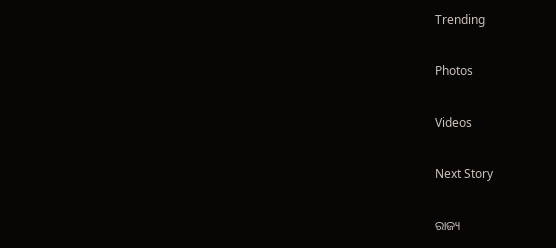Trending

Photos

Videos

Next Story

ରାଜ୍ୟ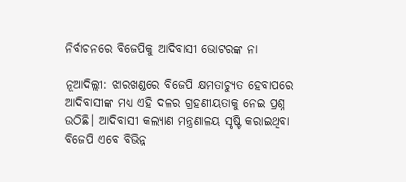ନିର୍ବାଚନରେ ବିଜେପିକୁ ଆଦିବାସୀ ଭୋଟରଙ୍କ ନା

ନୂଆଦିଲ୍ଲୀ: ଝାରଖଣ୍ଡରେ ବିଜେପି କ୍ଷମତାଚ୍ୟୁତ ହେବାପରେ ଆଦିବାସୀଙ୍କ ମଧ୍ୟ ଏହି ଦଳର ଗ୍ରହଣୀୟତାକୁ ନେଇ ପ୍ରଶ୍ନ ଉଠିଛି। ଆଦିବାସୀ କଲ୍ୟାଣ ମନ୍ତ୍ରଣାଳୟ ସୃଷ୍ଟି କରାଇଥିବା ବିଜେପି ଏବେ ବିଭିନ୍ନ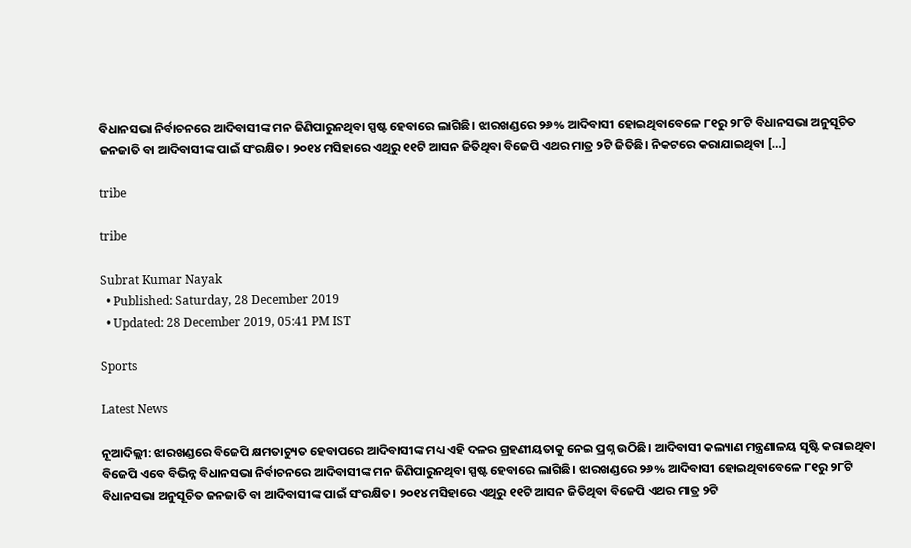ବିଧାନସଭା ନିର୍ବାଚନରେ ଆଦିବାସୀଙ୍କ ମନ ଜିଣିପାରୁନଥିବା ସ୍ପଷ୍ଟ ହେବାରେ ଲାଗିଛି। ଝାରଖଣ୍ଡରେ ୨୬% ଆଦିବାସୀ ହୋଇଥିବାବେଳେ ୮୧ରୁ ୨୮ଟି ବିଧାନସଭା ଅନୁସୂଚିତ ଜନଜାତି ବା ଆଦିବାସୀଙ୍କ ପାଇଁ ସଂରକ୍ଷିତ। ୨୦୧୪ ମସିହାରେ ଏଥିରୁ ୧୧ଟି ଆସନ ଜିତିଥିବା ବିଜେପି ଏଥର ମାତ୍ର ୨ଟି ଜିତିଛି। ନିକଟରେ କରାଯାଇଥିବା […]

tribe

tribe

Subrat Kumar Nayak
  • Published: Saturday, 28 December 2019
  • Updated: 28 December 2019, 05:41 PM IST

Sports

Latest News

ନୂଆଦିଲ୍ଲୀ: ଝାରଖଣ୍ଡରେ ବିଜେପି କ୍ଷମତାଚ୍ୟୁତ ହେବାପରେ ଆଦିବାସୀଙ୍କ ମଧ୍ୟ ଏହି ଦଳର ଗ୍ରହଣୀୟତାକୁ ନେଇ ପ୍ରଶ୍ନ ଉଠିଛି। ଆଦିବାସୀ କଲ୍ୟାଣ ମନ୍ତ୍ରଣାଳୟ ସୃଷ୍ଟି କରାଇଥିବା ବିଜେପି ଏବେ ବିଭିନ୍ନ ବିଧାନସଭା ନିର୍ବାଚନରେ ଆଦିବାସୀଙ୍କ ମନ ଜିଣିପାରୁନଥିବା ସ୍ପଷ୍ଟ ହେବାରେ ଲାଗିଛି। ଝାରଖଣ୍ଡରେ ୨୬% ଆଦିବାସୀ ହୋଇଥିବାବେଳେ ୮୧ରୁ ୨୮ଟି ବିଧାନସଭା ଅନୁସୂଚିତ ଜନଜାତି ବା ଆଦିବାସୀଙ୍କ ପାଇଁ ସଂରକ୍ଷିତ। ୨୦୧୪ ମସିହାରେ ଏଥିରୁ ୧୧ଟି ଆସନ ଜିତିଥିବା ବିଜେପି ଏଥର ମାତ୍ର ୨ଟି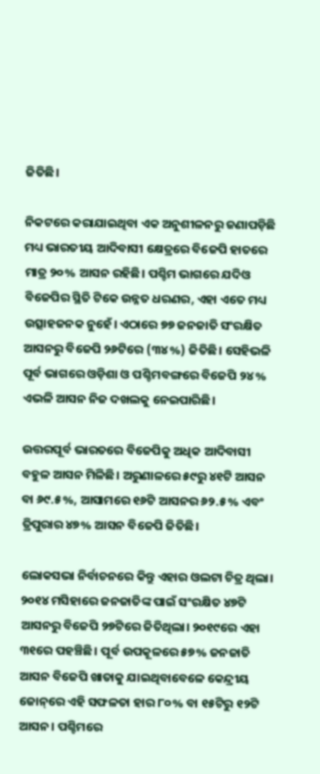ଜିତିଛି।

ନିକଟରେ କରାଯାଇଥିବା ଏକ ଅନୁଶୀଳନରୁ ଜଣାପଡ଼ିଛି ମଧ୍ୟ ଭାରତୀୟ ଆଦିବାସୀ କ୍ଷେତ୍ରରେ ବିଜେପି ହାତରେ ମାତ୍ର ୨୦% ଆସନ ରହିଛି। ପଶ୍ଚିମ ଭାଗରେ ଯଦିଓ ବିଜେପିର ସ୍ଥିତି ଟିକେ ଉନ୍ନତ ଧରଣର, ଏହା ଏତେ ମଧ୍ୟ ଉତ୍ସାହଜନକ ନୁହେଁ। ଏଠାରେ ୭୭ ଜନଜାତି ସଂରକ୍ଷିତ ଆସନରୁ ବିଜେପି ୨୬ଟିରେ (୩୪%) ଜିତିଛି। ସେହିଭଳି ପୂର୍ବ ଭାଗରେ ଓଡ଼ିଶା ଓ ପଶ୍ଚିମବଙ୍ଗରେ ବିଜେପି ୨୪% ଏଭଳି ଆସନ ନିଜ ଦଖଲକୁ ନେଇପାରିଛି।

ଉତ୍ତରପୂର୍ବ ଭାରତରେ ବିଜେପିକୁ ଅଧିକ ଆଦିବାସୀ ବହୁଳ ଆସନ ମିଳିଛି। ଅରୁଣାଳରେ ୫୯ରୁ ୪୧ଟି ଆସନ ବା ୬୯.୫%, ଆସାମରେ ୧୬ଟି ଆସନର ୬୨.୫% ଏବଂ ତ୍ରିପୁରାର ୪୭% ଆସନ ବିଜେପି ଜିତିଛି।

ଲୋକସଭା ନିର୍ବାଚନରେ କିନ୍ତୁ ଏହାର ଓଲଟା ଚିତ୍ର ଥିଲା। ୨୦୧୪ ମସିହାରେ ଜନଜାତିଙ୍କ ପାଇଁ ସଂରକ୍ଷିତ ୪୭ଟି ଆସନରୁ ବିଜେପି ୨୭ଟିରେ ଜିତିଥିଲା। ୨୦୧୯ରେ ଏହା ୩୧ରେ ପହଞ୍ଚିଛି। ପୂର୍ବ ଉପକୂଳରେ ୫୭% ଜନଜାତି ଆସନ ବିଜେପି ଖାତାକୁ ଯାଇଥିବାବେଳେ କେନ୍ଦ୍ରୀୟ ଜୋନ୍‌ରେ ଏହି ସଫଳତା ହାର ୮୦% ବା ୧୫ଟିରୁ ୧୨ଟି ଆସନ। ପଶ୍ଚିମରେ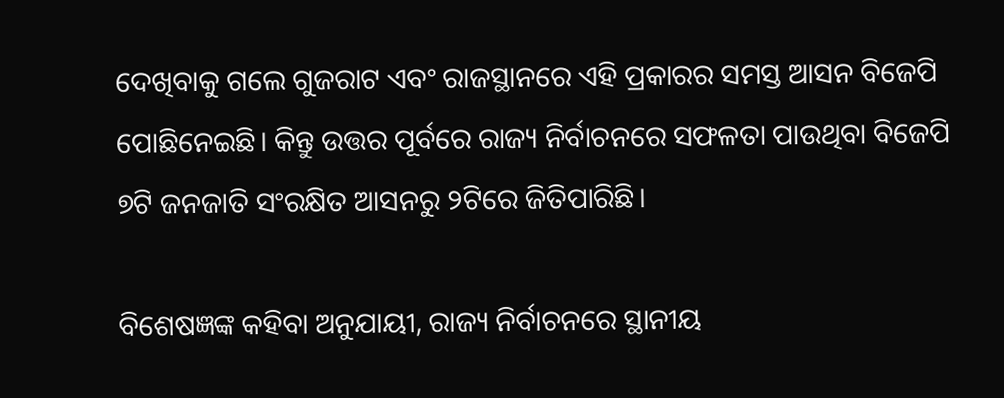ଦେଖିବାକୁ ଗଲେ ଗୁଜରାଟ ଏବଂ ରାଜସ୍ଥାନରେ ଏହି ପ୍ରକାରର ସମସ୍ତ ଆସନ ବିଜେପି ପୋଛିନେଇଛି। କିନ୍ତୁ ଉତ୍ତର ପୂର୍ବରେ ରାଜ୍ୟ ନିର୍ବାଚନରେ ସଫଳତା ପାଉଥିବା ବିଜେପି ୭ଟି ଜନଜାତି ସଂରକ୍ଷିତ ଆସନରୁ ୨ଟିରେ ଜିତିପାରିଛି।

ବିଶେଷଜ୍ଞଙ୍କ କହିବା ଅନୁଯାୟୀ, ରାଜ୍ୟ ନିର୍ବାଚନରେ ସ୍ଥାନୀୟ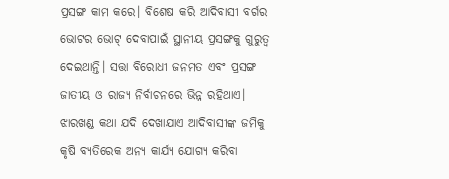ପ୍ରସଙ୍ଗ କାମ କରେ। ବିଶେଷ କରି ଆଦିବାସୀ ବର୍ଗର ଭୋଟର ଭୋଟ୍‌ ଦେବାପାଇଁ ସ୍ଥାନୀୟ ପ୍ରସଙ୍ଗକୁ ଗୁରୁତ୍ୱ ଦେଇଥାନ୍ତି। ସତ୍ତା ବିରୋଧୀ ଜନମତ ଏବଂ ପ୍ରସଙ୍ଗ ଜାତୀୟ ଓ ରାଜ୍ୟ ନିର୍ବାଚନରେ ଭିନ୍ନ ରହିଥାଏ। ଝାରଖଣ୍ଡ କଥା ଯଦି ଦେଖାଯାଏ ଆଦିବାସୀଙ୍କ ଜମିକୁ କୃଷି ବ୍ୟତିରେକ ଅନ୍ୟ କାର୍ଯ୍ୟ ଯୋଗ୍ୟ କରିବା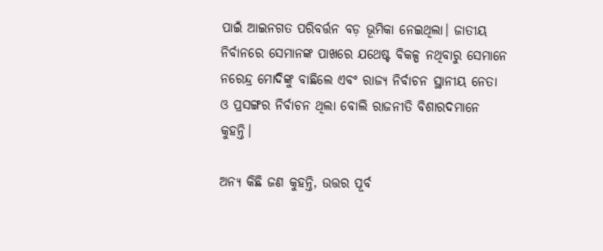ପାଇଁ ଆଇନଗତ ପରିବର୍ତ୍ତନ ବଡ଼ ଭୂମିକା ନେଇଥିଲା। ଜାତୀୟ ନିର୍ବାନରେ ସେମାନଙ୍କ ପାଖରେ ଯଥେଷ୍ଟ ବିକଳ୍ପ ନଥିବାରୁ ସେମାନେ ନରେନ୍ଦ୍ର ମୋଦିଙ୍କୁ ବାଛିଲେ ଏବଂ ରାଜ୍ୟ ନିର୍ବାଚନ ସ୍ଥାନୀୟ ନେତା ଓ ପ୍ରସଙ୍ଗର ନିର୍ବାଚନ ଥିଲା ବୋଲି ରାଜନୀତି ବିଶାରଦମାନେ କୁହନ୍ତି।

ଅନ୍ୟ କିଛି ଜଣ କୁହନ୍ତି, ଉତ୍ତର ପୂର୍ବ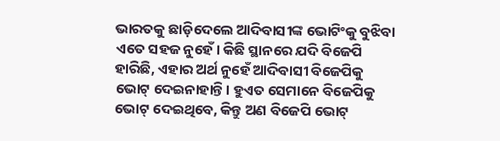ଭାରତକୁ ଛାଡ଼ିଦେଲେ ଆଦିବାସୀଙ୍କ ଭୋଟିଂକୁ ବୁଝିବା ଏତେ ସହଜ ନୁହେଁ। କିଛି ସ୍ଥାନରେ ଯଦି ବିଜେପି ହାରିଛି, ଏହାର ଅର୍ଥ ନୁହେଁ ଆଦିବାସୀ ବିଜେପିକୁ ଭୋଟ୍‌ ଦେଇନାହାନ୍ତି। ହୁଏତ ସେମାନେ ବିଜେପିକୁ ଭୋଟ୍‌ ଦେଇଥିବେ, କିନ୍ତୁ ଅଣ ବିଜେପି ଭୋଟ୍‌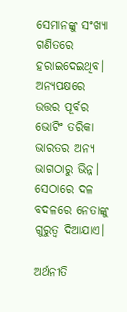ସେମାନଙ୍କୁ ସଂଖ୍ୟା ଗଣିତରେ ହରାଇଦେଇଥିବ। ଅନ୍ୟପକ୍ଷରେ ଉତ୍ତର ପୂର୍ବର ଭୋଟିଂ ତରିକା ଭାରତର ଅନ୍ୟ ଭାଗଠାରୁ ଭିନ୍ନ। ସେଠାରେ ଦଳ ବଦଳରେ ନେତାଙ୍କୁ ଗୁରୁତ୍ୱ ଦିଆଯାଏ।

ଅର୍ଥନୀତି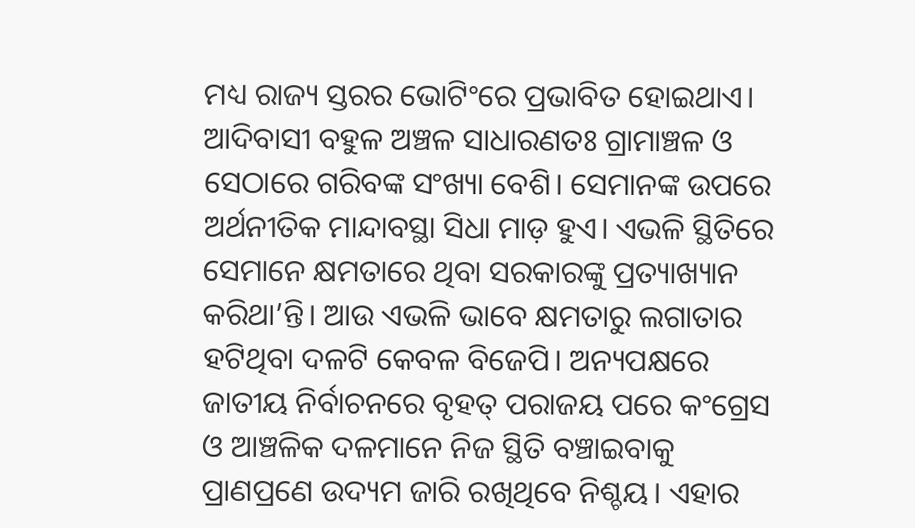ମଧ୍ୟ ରାଜ୍ୟ ସ୍ତରର ଭୋଟିଂରେ ପ୍ରଭାବିତ ହୋଇଥାଏ। ଆଦିବାସୀ ବହୁଳ ଅଞ୍ଚଳ ସାଧାରଣତଃ ଗ୍ରାମାଞ୍ଚଳ ଓ ସେଠାରେ ଗରିବଙ୍କ ସଂଖ୍ୟା ବେଶି। ସେମାନଙ୍କ ଉପରେ ଅର୍ଥନୀତିକ ମାନ୍ଦାବସ୍ଥା ସିଧା ମାଡ଼ ହୁଏ। ଏଭଳି ସ୍ଥିତିରେ ସେମାନେ କ୍ଷମତାରେ ଥିବା ସରକାରଙ୍କୁ ପ୍ରତ୍ୟାଖ୍ୟାନ କରିଥା’ନ୍ତି। ଆଉ ଏଭଳି ଭାବେ କ୍ଷମତାରୁ ଲଗାତାର ହଟିଥିବା ଦଳଟି କେବଳ ବିଜେପି। ଅନ୍ୟପକ୍ଷରେ ଜାତୀୟ ନିର୍ବାଚନରେ ବୃହତ୍‌ ପରାଜୟ ପରେ କଂଗ୍ରେସ ଓ ଆଞ୍ଚଳିକ ଦଳମାନେ ନିଜ ସ୍ଥିତି ବଞ୍ଚାଇବାକୁ ପ୍ରାଣପ୍ରଣେ ଉଦ୍ୟମ ଜାରି ରଖିଥିବେ ନିଶ୍ଚୟ। ଏହାର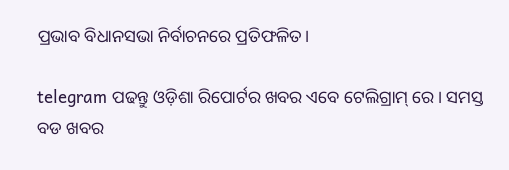ପ୍ରଭାବ ବିଧାନସଭା ନିର୍ବାଚନରେ ପ୍ରତିଫଳିତ।

telegram ପଢନ୍ତୁ ଓଡ଼ିଶା ରିପୋର୍ଟର ଖବର ଏବେ ଟେଲିଗ୍ରାମ୍ ରେ। ସମସ୍ତ ବଡ ଖବର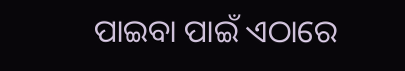ପାଇବା ପାଇଁ ଏଠାରେ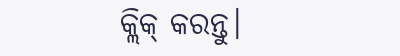କ୍ଲିକ୍ କରନ୍ତୁ।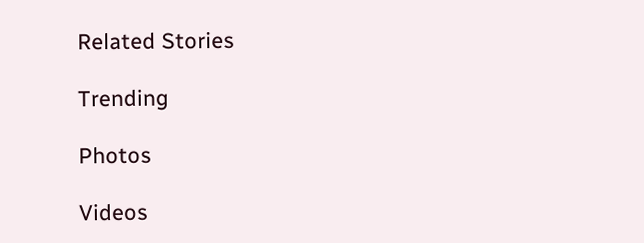Related Stories

Trending

Photos

Videos